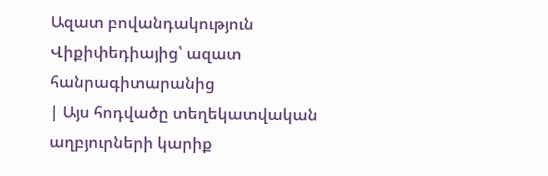Ազատ բովանդակություն
Վիքիփեդիայից՝ ազատ հանրագիտարանից
| Այս հոդվածը տեղեկատվական աղբյուրների կարիք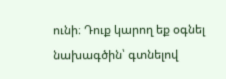ունի։ Դուք կարող եք օգնել նախագծին՝ գտնելով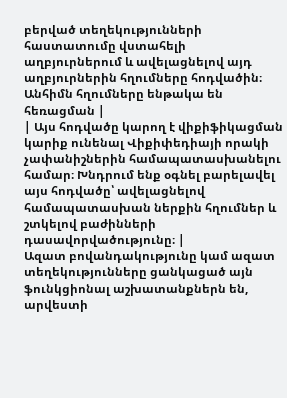բերված տեղեկությունների հաստատումը վստահելի աղբյուրներում և ավելացնելով այդ աղբյուրներին հղումները հոդվածին։ Անհիմն հղումները ենթակա են հեռացման |
| Այս հոդվածը կարող է վիքիֆիկացման կարիք ունենալ Վիքիփեդիայի որակի չափանիշներին համապատասխանելու համար։ Խնդրում ենք օգնել բարելավել այս հոդվածը՝ ավելացնելով համապատասխան ներքին հղումներ և շտկելով բաժինների դասավորվածությունը։ |
Ազատ բովանդակությունը կամ ազատ տեղեկությունները ցանկացած այն ֆունկցիոնալ աշխատանքներն են, արվեստի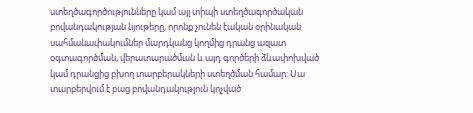ստեղծագործությունները կամ այլ տիպի ստեղծագործական բովանդակության նյութերը, որոնք չունեն էական օրինական սահմանափակումներ մարդկանց կողմից դրանց ազատ օգտագործման, վերատարածման և այդ գործերի ձևափոխված կամ դրանցից բխող տարբերակների ստեղծման համար: Սա տարբերվում է բաց բովանդակություն կոչված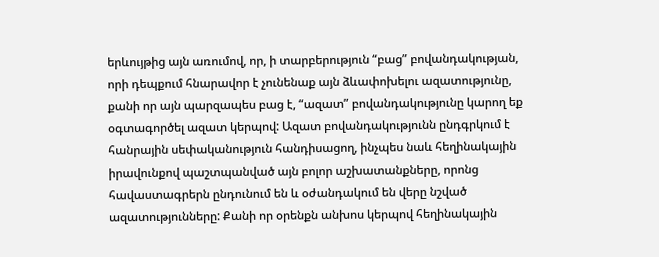երևույթից այն առումով, որ, ի տարբերություն “բաց” բովանդակության, որի դեպքում հնարավոր է չունենաք այն ձևափոխելու ազատությունը, քանի որ այն պարզապես բաց է, “ազատ” բովանդակությունը կարող եք օգտագործել ազատ կերպով: Ազատ բովանդակությունն ընդգրկում է հանրային սեփականություն հանդիսացող, ինչպես նաև հեղինակային իրավունքով պաշտպանված այն բոլոր աշխատանքները, որոնց հավաստագրերն ընդունում են և օժանդակում են վերը նշված ազատությունները: Քանի որ օրենքն անխոս կերպով հեղինակային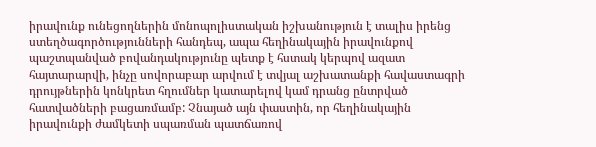իրավունք ունեցողներին մոնոպոլիստական իշխանություն է տալիս իրենց ստեղծագործությունների հանդեպ, ապա հեղինակային իրավունքով պաշտպանված բովանդակությունը պետք է հստակ կերպով ազատ հայտարարվի, ինչը սովորաբար արվում է տվյալ աշխատանքի հավաստագրի դրույթներին կոնկրետ հղումներ կատարելով կամ դրանց ընտրված հատվածների բացառմամբ: Չնայած այն փաստին, որ հեղինակային իրավունքի ժամկետի սպառման պատճառով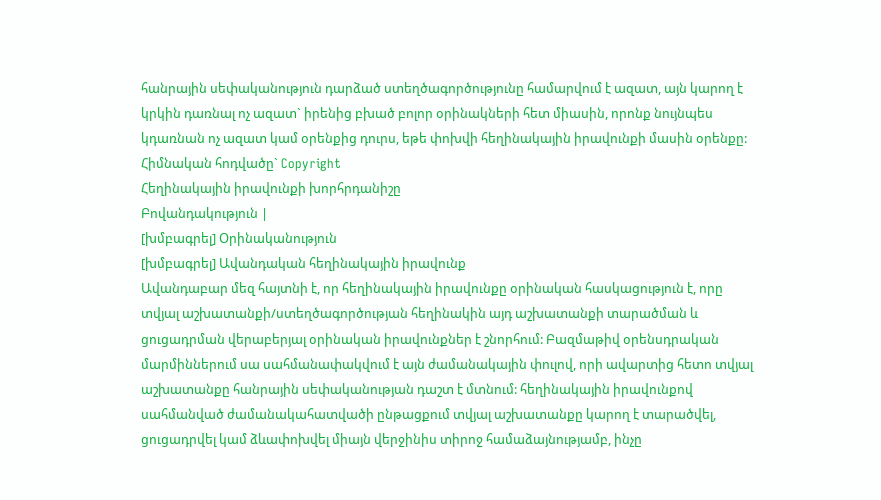հանրային սեփականություն դարձած ստեղծագործությունը համարվում է ազատ, այն կարող է կրկին դառնալ ոչ ազատ` իրենից բխած բոլոր օրինակների հետ միասին, որոնք նույնպես կդառնան ոչ ազատ կամ օրենքից դուրս, եթե փոխվի հեղինակային իրավունքի մասին օրենքը:
Հիմնական հոդվածը` Copyright
Հեղինակային իրավունքի խորհրդանիշը
Բովանդակություն |
[խմբագրել] Օրինականություն
[խմբագրել] Ավանդական հեղինակային իրավունք
Ավանդաբար մեզ հայտնի է, որ հեղինակային իրավունքը օրինական հասկացություն է, որը տվյալ աշխատանքի/ստեղծագործության հեղինակին այդ աշխատանքի տարածման և ցուցադրման վերաբերյալ օրինական իրավունքներ է շնորհում: Բազմաթիվ օրենսդրական մարմիններում սա սահմանափակվում է այն ժամանակային փուլով, որի ավարտից հետո տվյալ աշխատանքը հանրային սեփականության դաշտ է մտնում: հեղինակային իրավունքով սահմանված ժամանակահատվածի ընթացքում տվյալ աշխատանքը կարող է տարածվել, ցուցադրվել կամ ձևափոխվել միայն վերջինիս տիրոջ համաձայնությամբ, ինչը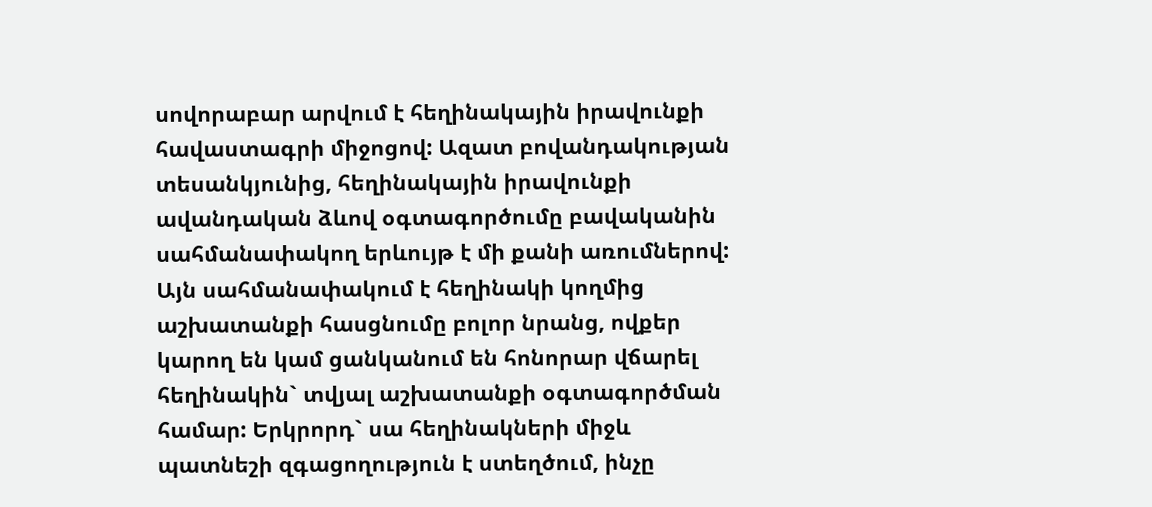սովորաբար արվում է հեղինակային իրավունքի հավաստագրի միջոցով: Ազատ բովանդակության տեսանկյունից, հեղինակային իրավունքի ավանդական ձևով օգտագործումը բավականին սահմանափակող երևույթ է մի քանի առումներով: Այն սահմանափակում է հեղինակի կողմից աշխատանքի հասցնումը բոլոր նրանց, ովքեր կարող են կամ ցանկանում են հոնորար վճարել հեղինակին` տվյալ աշխատանքի օգտագործման համար: Երկրորդ` սա հեղինակների միջև պատնեշի զգացողություն է ստեղծում, ինչը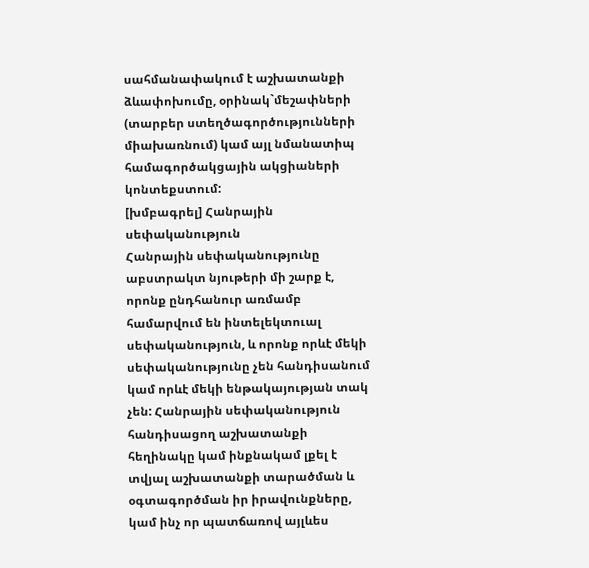սահմանափակում է աշխատանքի ձևափոխումը, օրինակ`մեշափների (տարբեր ստեղծագործությունների միախառնում) կամ այլ նմանատիպ համագործակցային ակցիաների կոնտեքստում:
[խմբագրել] Հանրային սեփականություն
Հանրային սեփականությունը աբստրակտ նյութերի մի շարք է, որոնք ընդհանուր առմամբ համարվում են ինտելեկտուալ սեփականություն, և որոնք որևէ մեկի սեփականությունը չեն հանդիսանում կամ որևէ մեկի ենթակայության տակ չեն: Հանրային սեփականություն հանդիսացող աշխատանքի հեղինակը կամ ինքնակամ լքել է տվյալ աշխատանքի տարածման և օգտագործման իր իրավունքները, կամ ինչ որ պատճառով այլևես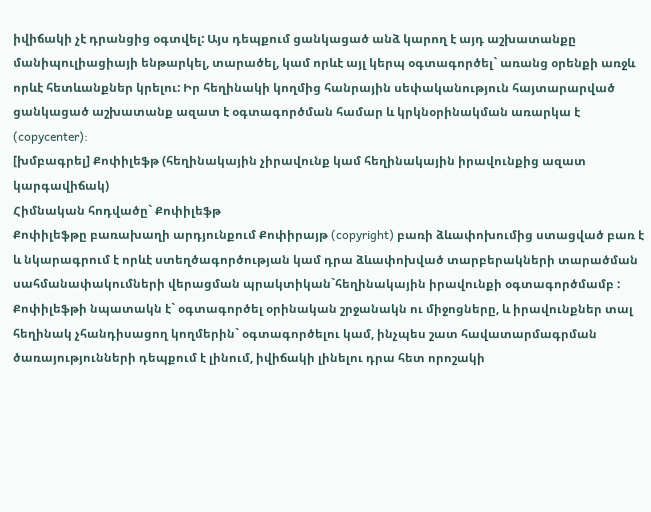իվիճակի չէ դրանցից օգտվել: Այս դեպքում ցանկացած անձ կարող է այդ աշխատանքը մանիպուլիացիայի ենթարկել, տարածել, կամ որևէ այլ կերպ օգտագործել` առանց օրենքի առջև որևէ հետևանքներ կրելու: Իր հեղինակի կողմից հանրային սեփականություն հայտարարված ցանկացած աշխատանք ազատ է օգտագործման համար և կրկնօրինակման առարկա է (copycenter):
[խմբագրել] Քոփիլեֆթ (հեղինակային չիրավունք կամ հեղինակային իրավունքից ազատ կարգավիճակ)
Հիմնական հոդվածը` Քոփիլեֆթ
Քոփիլեֆթը բառախաղի արդյունքում Քոփիրայթ (copyright) բառի ձևափոխումից ստացված բառ է և նկարագրում է որևէ ստեղծագործության կամ դրա ձևափոխված տարբերակների տարածման սահմանափակումների վերացման պրակտիկան`հեղինակային իրավունքի օգտագործմամբ : Քոփիլեֆթի նպատակն է` օգտագործել օրինական շրջանակն ու միջոցները, և իրավունքներ տալ հեղինակ չհանդիսացող կողմերին` օգտագործելու կամ, ինչպես շատ հավատարմագրման ծառայությունների դեպքում է լինում, իվիճակի լինելու դրա հետ որոշակի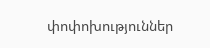փոփոխություններ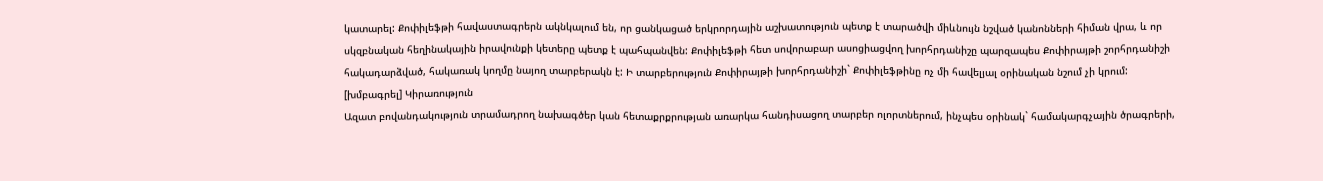կատարել: Քոփիլեֆթի հավաստագրերն ակնկալում են, որ ցանկացած երկրորդային աշխատություն պետք է տարածվի միևնույն նշված կանոնների հիման վրա, և որ սկզբնական հեղինակային իրավունքի կետերը պետք է պահպանվեն: Քոփիլեֆթի հետ սովորաբար ասոցիացվող խորհրդանիշը պարզապես Քոփիրայթի շորհրդանիշի հակադարձված, հակառակ կողմը նայող տարբերակն է: Ի տարբերություն Քոփիրայթի խորհրդանիշի` Քոփիլեֆթինը ոչ մի հավելյալ օրինական նշում չի կրում:
[խմբագրել] Կիրառություն
Ազատ բովանդակություն տրամադրող նախագծեր կան հետաքրքրության առարկա հանդիսացող տարբեր ոլորտներում, ինչպես օրինակ` համակարգչային ծրագրերի,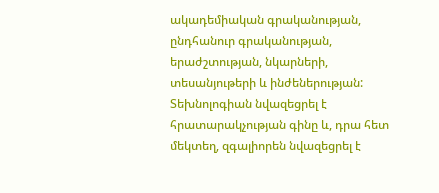ակադեմիական գրականության, ընդհանուր գրականության, երաժշտության, նկարների, տեսանյութերի և ինժեներության: Տեխնոլոգիան նվազեցրել է հրատարակչության գինը և, դրա հետ մեկտեղ, զգալիորեն նվազեցրել է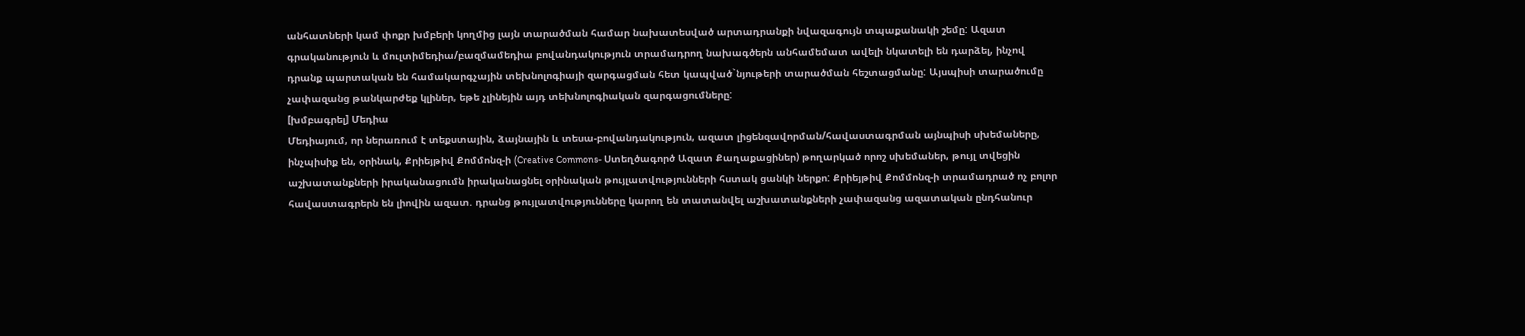անհատների կամ փոքր խմբերի կողմից լայն տարածման համար նախատեսված արտադրանքի նվազագույն տպաքանակի շեմը: Ազատ գրականություն և մուլտիմեդիա/բազմամեդիա բովանդակություն տրամադրող նախագծերն անհամեմատ ավելի նկատելի են դարձել, ինչով դրանք պարտական են համակարգչային տեխնոլոգիայի զարգացման հետ կապված`նյութերի տարածման հեշտացմանը: Այսպիսի տարածումը չափազանց թանկարժեք կլիներ, եթե չլինեյին այդ տեխնոլոգիական զարգացումները:
[խմբագրել] Մեդիա
Մեդիայում, որ ներառում է տեքստային, ձայնային և տեսա-բովանդակություն, ազատ լիցենզավորման/հավաստագրման այնպիսի սխեմաները, ինչպիսիք են, օրինակ, Քրիեյթիվ Քոմմոնզ-ի (Creative Commons- Ստեղծագործ Ազատ Քաղաքացիներ) թողարկած որոշ սխեմաներ, թույլ տվեցին աշխատանքների իրականացումն իրականացնել օրինական թույլատվությունների հստակ ցանկի ներքո: Քրիեյթիվ Քոմմոնզ-ի տրամադրած ոչ բոլոր հավաստագրերն են լիովին ազատ. դրանց թույլատվությունները կարող են տատանվել աշխատանքների չափազանց ազատական ընդհանուր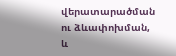վերատարածման ու ձևափոխման, և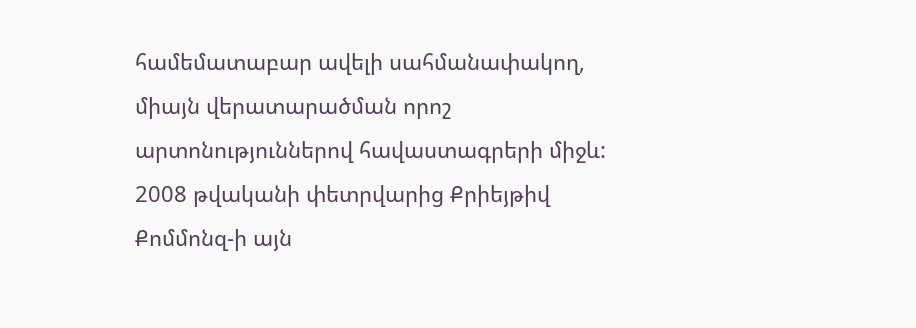համեմատաբար ավելի սահմանափակող, միայն վերատարածման որոշ արտոնություններով հավաստագրերի միջև: 2008 թվականի փետրվարից Քրիեյթիվ Քոմմոնզ-ի այն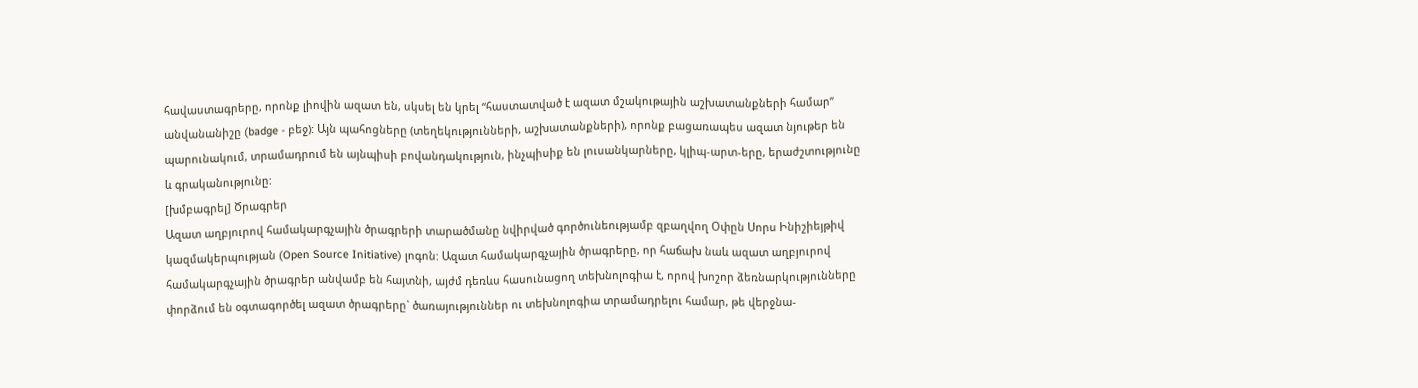հավաստագրերը, որոնք լիովին ազատ են, սկսել են կրել “հաստատված է ազատ մշակութային աշխատանքների համար” անվանանիշը (badge - բեջ): Այն պահոցները (տեղեկությունների, աշխատանքների), որոնք բացառապես ազատ նյութեր են պարունակում, տրամադրում են այնպիսի բովանդակություն, ինչպիսիք են լուսանկարները, կլիպ-արտ-երը, երաժշտությունը և գրականությունը:
[խմբագրել] Ծրագրեր
Ազատ աղբյուրով համակարգչային ծրագրերի տարածմանը նվիրված գործունեությամբ զբաղվող Օփըն Սորս Ինիշիեյթիվ կազմակերպության (Open Source Initiative) լոգոն: Ազատ համակարգչային ծրագրերը, որ հաճախ նաև ազատ աղբյուրով համակարգչային ծրագրեր անվամբ են հայտնի, այժմ դեռևս հասունացող տեխնոլոգիա է, որով խոշոր ձեռնարկությունները փորձում են օգտագործել ազատ ծրագրերը` ծառայություններ ու տեխնոլոգիա տրամադրելու համար, թե վերջնա-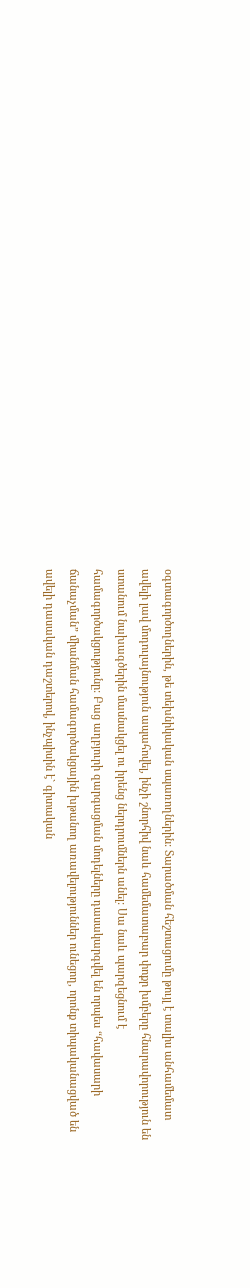օգտագործողներին, թե տեխնիկական սպառողներին: Տարածման հեշտացումը թույլ է տալիս անհամեմատ ավելի լավ մոդուլայնություն ապահովել, ինչի շնորհիվ նաև համեմատաբար փոքր խմբերը հնարավորություն են ստանում նախագծերին մասնակցել ու իրենց ներդրումներն անել: Սա նաև պարզեցնում է համագործակցությունը: Բաց աղբյուրի զարգացման մոդելները դասակարգվել են որպես “հավասարի ճանաչման” միանման համագործակցային խթանող առավելություններ ունեցող, որոնք տիպականացված են ավելի դասական դաշտերով, ինչպիսին է` գիտական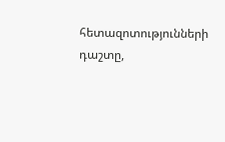հետազոտությունների դաշտը,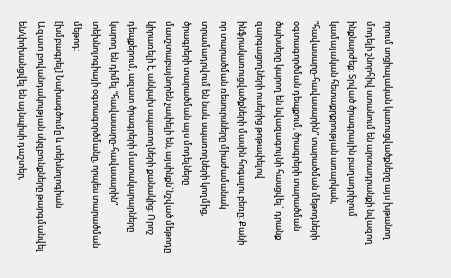որում սոցիալական կառուցվածքները այս խթանող մոդելի շնորհիվ ստանում են արտադրանքի նվազող ինքնարժեք: Տրված ծրագրային բաղադրիչում կամայական հետաքրքրության առարկան, “հավասարը-հավասարին” տարածման մեթոդների օգտագործման դեպքում, ծրագրերի տարածման ծախսերը կարող են նվազագույնի հասցվել` դրանք զարգացողների ուսերից թոթափելով ինֆրակառուցվածքների մասին հոգալու բեռը: Քանի որ տարածման ռեսուրսները միաժամանակ տրամադրվում են նաև սպառողների կողմից, ծրագրերի տարածման այս մոդելները մասշտաբայնորեն չափելի են, այսինքն`նշված մեթոդը կիրառելի է, անկախ սպառողների քանակից: Որոշ դեպքերում, ազատ ծրագրերի մատակարարները կարող են դիմել “հավասարը-հավասարին” տեխնոլոգիայի օգտագործմանը, որպես տարածման մեթոդ:
[խմբագրել] Նախագծումը և տեխնոլոգիան
Ազատ բովանդակության սկզբունքները թարգմանվել են/փոխանցվել են այնպիսի դաշտեր,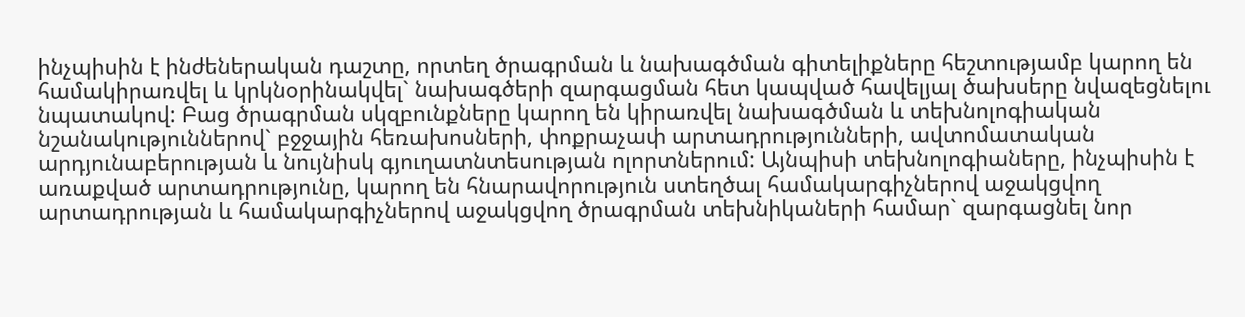ինչպիսին է ինժեներական դաշտը, որտեղ ծրագրման և նախագծման գիտելիքները հեշտությամբ կարող են համակիրառվել և կրկնօրինակվել` նախագծերի զարգացման հետ կապված հավելյալ ծախսերը նվազեցնելու նպատակով: Բաց ծրագրման սկզբունքները կարող են կիրառվել նախագծման և տեխնոլոգիական նշանակություններով` բջջային հեռախոսների, փոքրաչափ արտադրությունների, ավտոմատական արդյունաբերության և նույնիսկ գյուղատնտեսության ոլորտներում: Այնպիսի տեխնոլոգիաները, ինչպիսին է առաքված արտադրությունը, կարող են հնարավորություն ստեղծալ համակարգիչներով աջակցվող արտադրության և համակարգիչներով աջակցվող ծրագրման տեխնիկաների համար` զարգացնել նոր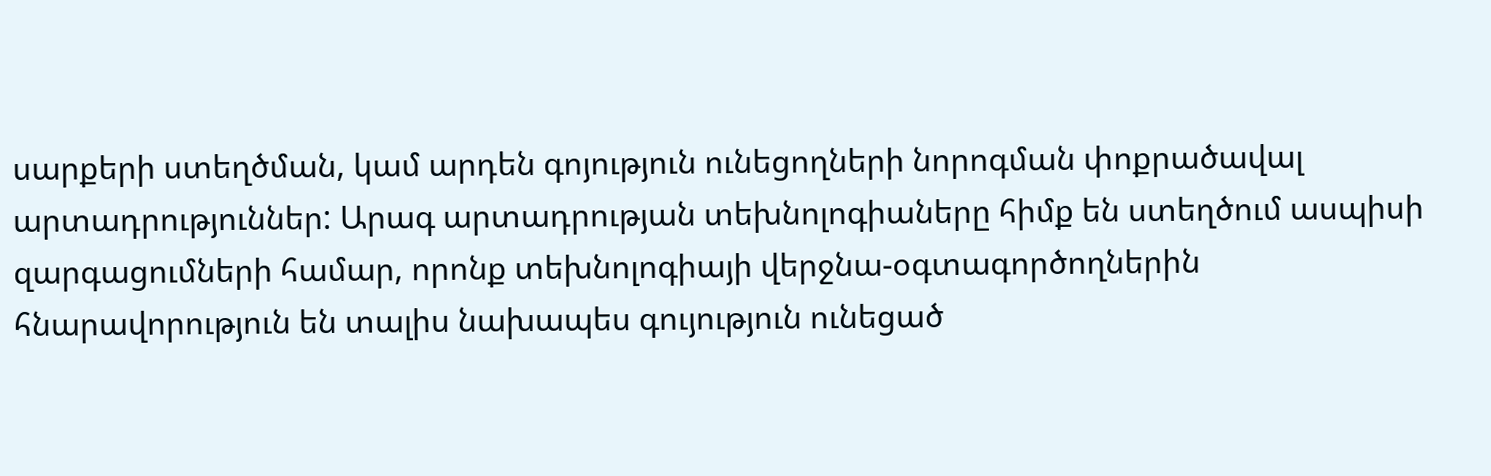սարքերի ստեղծման, կամ արդեն գոյություն ունեցողների նորոգման փոքրածավալ արտադրություններ: Արագ արտադրության տեխնոլոգիաները հիմք են ստեղծում ասպիսի զարգացումների համար, որոնք տեխնոլոգիայի վերջնա-օգտագործողներին հնարավորություն են տալիս նախապես գույություն ունեցած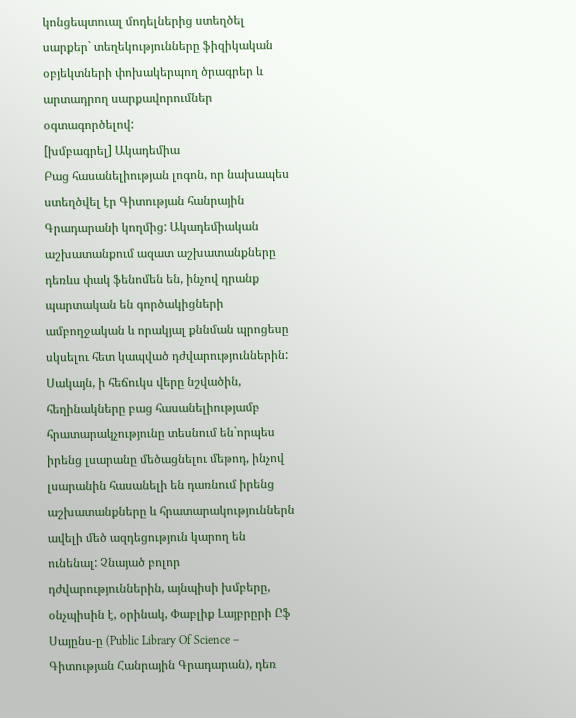կոնցեպտուալ մոդելներից ստեղծել սարքեր` տեղեկությունները ֆիզիկական օբյեկտների փոխակերպող ծրագրեր և արտադրող սարքավորումներ օգտագործելով:
[խմբագրել] Ակադեմիա
Բաց հասանելիության լոգոն, որ նախապես ստեղծվել էր Գիտության հանրային Գրադարանի կողմից: Ակադեմիական աշխատանքում ազատ աշխատանքները դեռևս փակ ֆենոմեն են, ինչով դրանք պարտական են գործակիցների ամբողջական և որակյալ քննման պրոցեսը սկսելու հետ կապված դժվարություններին: Սակայն, ի հեճուկս վերը նշվածին, հեղինակները բաց հասանելիությամբ հրատարակչությունը տեսնում են`որպես իրենց լսարանը մեծացնելու մեթոդ, ինչով լսարանին հասանելի են դառնում իրենց աշխատանքները և հրատարակություններն ավելի մեծ ազդեցություն կարող են ունենալ: Չնայած բոլոր դժվարություններին, այնպիսի խմբերը, օնչպիսին է, օրինակ, Փաբլիք Լայբրըրի Ըֆ Սայընս-ը (Public Library Of Science – Գիտության Հանրային Գրադարան), դեռ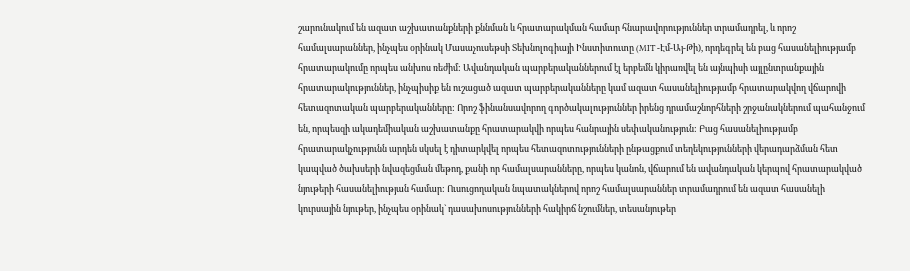շարունակում են ազատ աշխատանքների քննման և հրատարակման համար հնարավորություններ տրամադրել, և որոշ համալսարաններ, ինչպես օրինակ Մասաչուսեթսի Տեխնոլոգիայի Ինստիտուտը (MIT -Էմ-Այ-Թի), որդեգրել են բաց հասանելիությամբ հրատարակումը որպես անխոս ռեժիմ: Ավանդական պարբերականներում էլ երբեմն կիրառվել են այնպիսի այլընտրանքային հրատարակություններ, ինչպիսիք են ուշացած ազատ պարբերականները կամ ազատ հասանելիությամբ հրատարակվող վճարովի հետազոտական պարբերականները: Որոշ ֆինանսավորող գործակալություններ իրենց դրամաշնորհների շրջանակներում պահանջում են, որպեսզի ակադեմիական աշխատանքը հրատարակվի որպես հանրային սեփականություն: Բաց հասանելիությամբ հրատարակչությունն արդեն սկսել է դիտարկվել որպես հետազոտությունների ընթացքում տեղեկությունների վերադարձման հետ կապված ծախսերի նվազեցման մեթոդ, քանի որ համալսարանները, որպես կանոն, վճարում են ավանդական կերպով հրատարակված նյութերի հասանելիության համար: Ուսուցողական նպատակներով որոշ համալսարաններ տրամադրում են ազատ հասանելի կուրսային նյութեր, ինչպես օրինակ` դասախոսությունների հակիրճ նշումներ, տեսանյութեր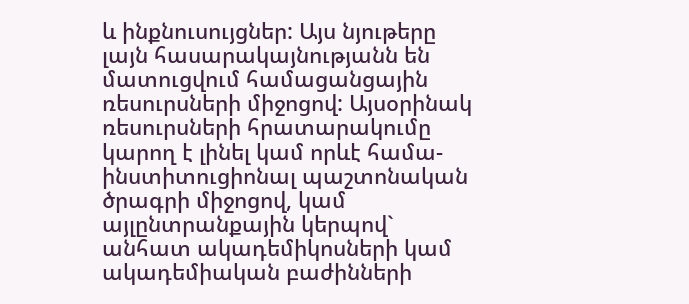և ինքնուսույցներ: Այս նյութերը լայն հասարակայնությանն են մատուցվում համացանցային ռեսուրսների միջոցով: Այսօրինակ ռեսուրսների հրատարակումը կարող է լինել կամ որևէ համա-ինստիտուցիոնալ պաշտոնական ծրագրի միջոցով, կամ այլընտրանքային կերպով` անհատ ակադեմիկոսների կամ ակադեմիական բաժինների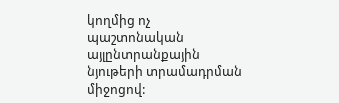կողմից ոչ պաշտոնական այլընտրանքային նյութերի տրամադրման միջոցով: